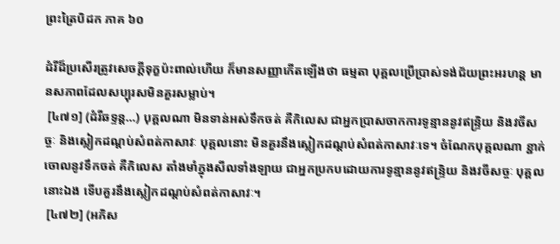ព្រះត្រៃបិដក ភាគ ៦០

ដំរីដ៏ប្រសើរត្រូវសេចក្តីទុក្ខប៉ះពាល់ហើយ ក៏មានសញ្ញាកើតឡើងថា ធម្មតា បុគ្គលប្រើប្រាស់ទង់ជ័យព្រះអរហន្ត មានសភាពដែលសប្បុរសមិនគួរសម្លាប់។
 [៤៧១] (ដំរីឆទ្ទន្ត…) បុគ្គលណា មិនទាន់អស់ទឹកចត់ គឺកិលេស ជាអ្នកប្រាសចាកការទូន្មាននូវឥន្ទ្រិយ និងវចីសច្ចៈ និងស្លៀកដណ្តប់សំពត់កាសាវៈ បុគ្គលនោះ មិនគួរនឹងស្លៀកដណ្តប់សំពត់កាសាវៈទេ។ ចំណែកបុគ្គលណា ខ្ជាក់ចោលនូវទឹកចត់ គឺកិលេស តាំងមាំក្នុងសីលទាំងឡាយ ជាអ្នកប្រកបដោយការទូន្មាននូវឥន្ទ្រិយ និងវចីសច្ចៈ បុគ្គលនោះឯង ទើបគួរនឹងស្លៀកដណ្តប់សំពត់កាសាវៈ។
 [៤៧២] (អភិស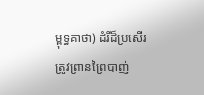ម្ពុទ្ធគាថា) ដំរីដ៏ប្រសើរ ត្រូវព្រានព្រៃបាញ់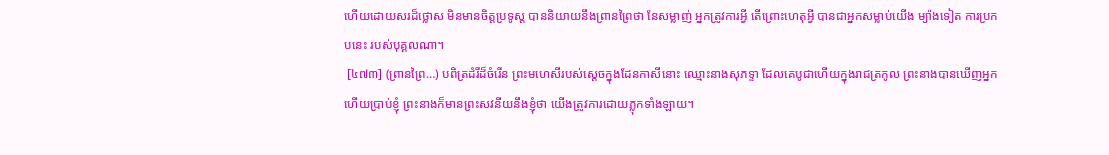ហើយដោយសរដ៏ថ្លោស មិនមានចិត្តប្រទូស្ត បាននិយាយនឹងព្រានព្រៃថា នែសម្លាញ់ អ្នកត្រូវការអ្វី តើព្រោះហេតុអ្វី បានជាអ្នកសម្លាប់យើង ម្យ៉ាងទៀត ការប្រកបនេះ របស់បុគ្គលណា។
 [៤៧៣] (ព្រានព្រៃ…) បពិត្រដំរីដ៏ចំរើន ព្រះមហេសីរបស់ស្តេចក្នុងដែនកាសីនោះ ឈ្មោះនាងសុភទ្ទា ដែលគេបូជាហើយក្នុងរាជត្រកូល ព្រះនាងបានឃើញអ្នក ហើយប្រាប់ខ្ញុំ ព្រះនាងក៏មានព្រះសវនីយនឹងខ្ញុំថា យើងត្រូវការដោយភ្លុកទាំងឡាយ។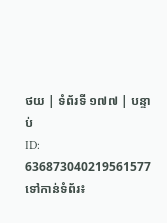ថយ | ទំព័រទី ១៧៧ | បន្ទាប់
ID: 636873040219561577
ទៅកាន់ទំព័រ៖